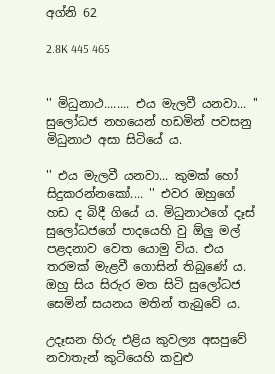අග්නි 62

2.8K 445 465


'' මිධුනාථ........ එය මැලවී යනවා... '' සුලෝධජ නහයෙන් හඩමින් පවසනු මිධුනාථ අසා සිටියේ ය.

'' එය මැලවී යනවා... කුමක් හෝ සිදුකරන්නකෝ.... '' එවර ඔහුගේ හඩ ද බිදී ගියේ ය. මිධුනාථගේ දෑස් සුලෝධජගේ පාදයෙහි වු ඕලු මල් පළදනාව වෙත යොමු විය. එය තරමක් මැළවී ගොසින් තිබුණේ ය. ඔහු සිය සිරුර මත සිටි සුලෝධජ සෙමින් සයනය මතින් තැබුවේ ය.

උදෑසන හිරු එළිය කුවල්‍ය අසපුවේ නවාතැන් කුටියෙහි කවුළු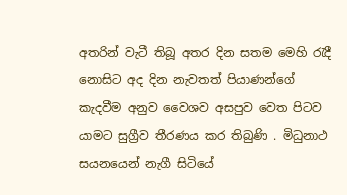අතරින් වැටී තිබූ අතර දින සතම මෙහි රැදී නොසිට අද දින නැවතත් පියාණන්ගේ කැදවීම අනුව වෛශව අසපුව වෙත පිටව යාමට සුග්‍රීව තීරණය කර තිබුණි . මිධුනාථ සයනයෙන් නැගී සිටියේ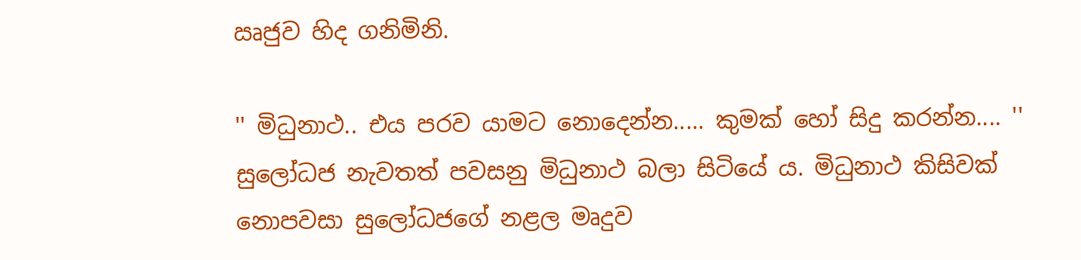ඍජුව හිද ගනිමිනි.

'' මිධුනාථ.. එය පරව යාමට නොදෙන්න..... කුමක් හෝ සිදු කරන්න.... '' සුලෝධජ නැවතත් පවසනු මිධුනාථ බලා සිටියේ ය. මිධුනාථ කිසිවක් නොපවසා සුලෝධජගේ නළල මෘදුව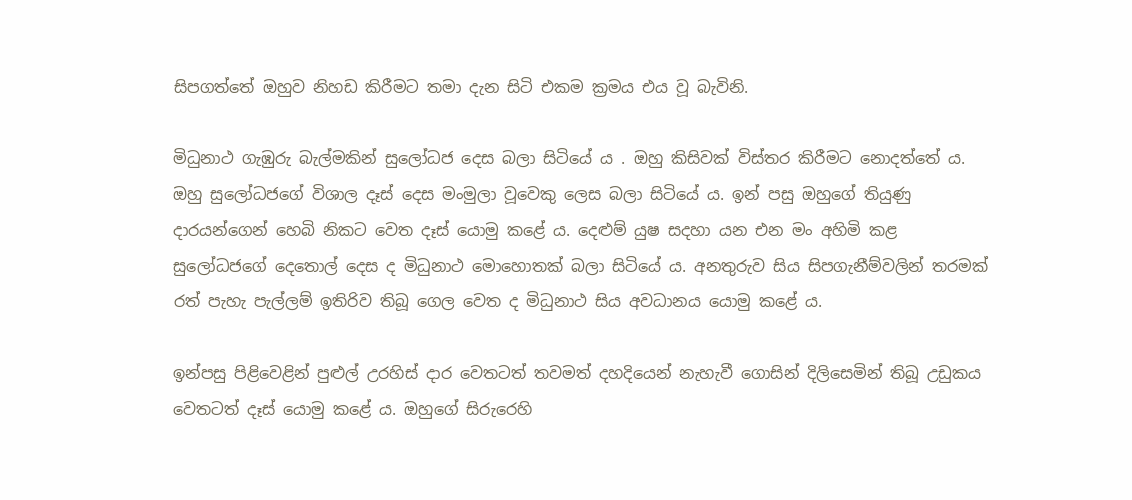සිපගත්තේ ඔහුව නිහඩ කිරීමට තමා දැන සිටි එකම ක්‍රමය එය වූ බැවිනි.

මිධුනාථ ගැඹුරු බැල්මකින් සුලෝධජ දෙස බලා සිටියේ ය . ඔහු කිසිවක් විස්තර කිරීමට නොදත්තේ ය. ඔහු සුලෝධජගේ විශාල දෑස් දෙස මංමුලා වූවෙකු ලෙස බලා සිටියේ ය. ඉන් පසු ඔහුගේ තියුණු දාරයන්ගෙන් හෙබි නිකට වෙත දෑස් යොමු කළේ ය. දෙළුම් යුෂ සදහා යන එන මං අහිමි කළ සුලෝධජගේ දෙතොල් දෙස ද මිධුනාථ මොහොතක් බලා සිටියේ ය. අනතුරුව සිය සිපගැනීම්වලින් තරමක් රත් පැහැ පැල්ලම් ඉතිරිව තිබූ ගෙල වෙත ද මිධුනාථ සිය අවධානය යොමු කළේ ය.

ඉන්පසු පිළිවෙළින් පුළුල් උරහිස් දාර වෙතටත් තවමත් දහදියෙන් නැහැවී ගොසින් දිලිසෙමින් තිබූ උඩුකය වෙතටත් දෑස් යොමු කළේ ය. ඔහුගේ සිරුරෙහි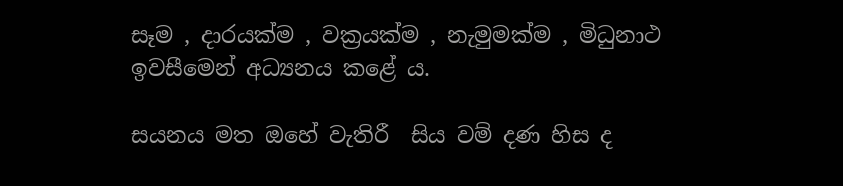සෑම , දාරයක්ම , වක්‍රයක්ම , නැමුමක්ම , මිධුනාථ ඉවසීමෙන් අධ්‍යනය කළේ ය.

සයනය මත ඔහේ වැතිරී  සිය වම් දණ හිස ද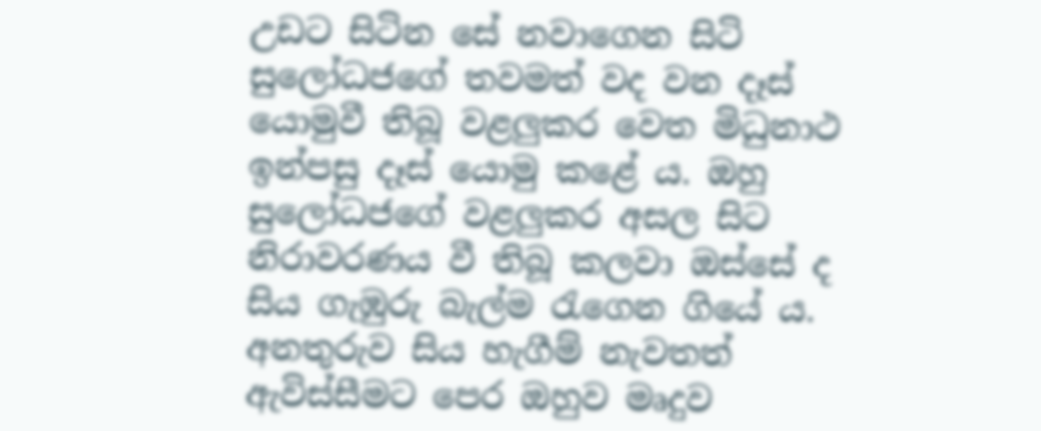උඩට සිටින සේ නවාගෙන සිටි සුලෝධජගේ තවමත් වද වන දෑස් යොමුවී තිබූ වළලුකර වෙත මිධුනාථ ඉන්පසු දෑස් යොමු කළේ ය. ඔහු සුලෝධජගේ වළලුකර අසල සිට නිරාවරණය වී තිබූ කලවා ඔස්සේ ද සිය ගැඹුරු බැල්ම රැගෙන ගියේ ය. අනතුරුව සිය හැගීම් නැවතත් ඇවිස්සීමට පෙර ඔහුව මෘදුව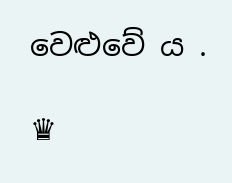වෙළුවේ ය .

♛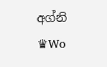අග්නි ♛Wo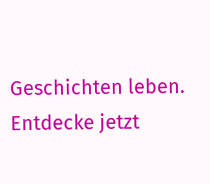Geschichten leben. Entdecke jetzt